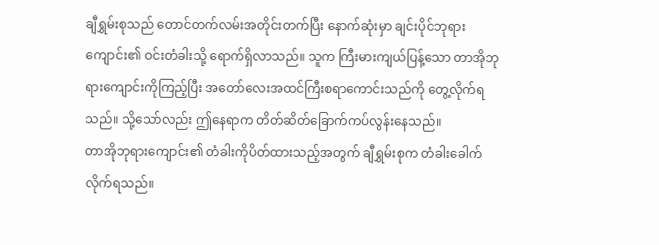ချီရွှမ်းစုသည် တောင်တက်လမ်းအတိုင်းတက်ပြီး နောက်ဆုံးမှာ ချင်းပိုင်ဘုရားကျောင်း၏ ဝင်းတံခါးသို့ ရောက်ရှိလာသည်။ သူက ကြီးမားကျယ်ပြန့်သော တာအိုဘုရားကျောင်းကိုကြည့်ပြီး အတော်လေးအထင်ကြီးစရာကောင်းသည်ကို တွေ့လိုက်ရသည်။ သို့သော်လည်း ဤနေရာက တိတ်ဆိတ်ခြောက်ကပ်လွန်းနေသည်။
တာအိုဘုရားကျောင်း၏ တံခါးကိုပိတ်ထားသည့်အတွက် ချီရွှမ်းစုက တံခါးခေါက်လိုက်ရသည်။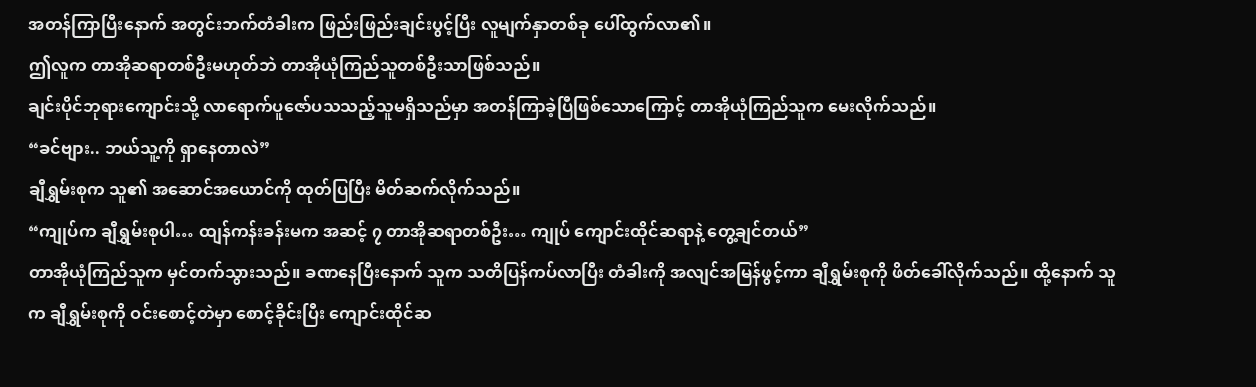အတန်ကြာပြီးနောက် အတွင်းဘက်တံခါးက ဖြည်းဖြည်းချင်းပွင့်ပြီး လူမျက်နှာတစ်ခု ပေါ်ထွက်လာ၏။
ဤလူက တာအိုဆရာတစ်ဦးမဟုတ်ဘဲ တာအိုယုံကြည်သူတစ်ဦးသာဖြစ်သည်။
ချင်းပိုင်ဘုရားကျောင်းသို့ လာရောက်ပူဇော်ပသသည့်သူမရှိသည်မှာ အတန်ကြာခဲ့ပြီဖြစ်သောကြောင့် တာအိုယုံကြည်သူက မေးလိုက်သည်။
“ခင်ဗျား.. ဘယ်သူ့ကို ရှာနေတာလဲ”
ချီရွှမ်းစုက သူ၏ အဆောင်အယောင်ကို ထုတ်ပြပြီး မိတ်ဆက်လိုက်သည်။
“ကျုပ်က ချီရွှမ်းစုပါ… ထျန်ကန်းခန်းမက အဆင့် ၇ တာအိုဆရာတစ်ဦး… ကျုပ် ကျောင်းထိုင်ဆရာနဲ့ တွေ့ချင်တယ်”
တာအိုယုံကြည်သူက မှင်တက်သွားသည်။ ခဏနေပြီးနောက် သူက သတိပြန်ကပ်လာပြီး တံခါးကို အလျင်အမြန်ဖွင့်ကာ ချီရွှမ်းစုကို ဖိတ်ခေါ်လိုက်သည်။ ထို့နောက် သူက ချီရွှမ်းစုကို ဝင်းစောင့်တဲမှာ စောင့်ခိုင်းပြီး ကျောင်းထိုင်ဆ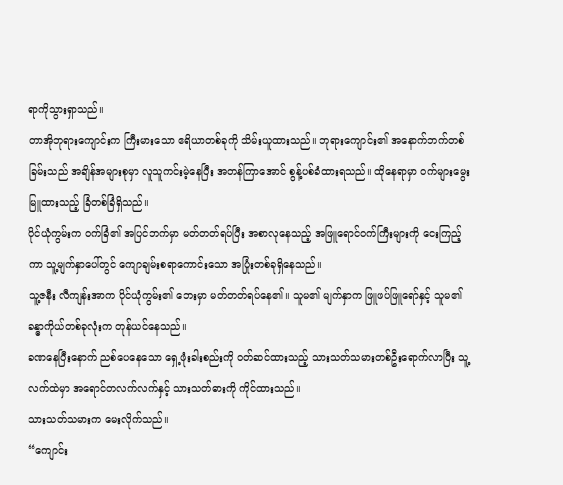ရာကိုသွားရှာသည်။
တာအိုဘုရားကျောင်းက ကြီးမားသော ဧရိယာတစ်ခုကို သိမ်းယူထားသည်။ ဘုရားကျောင်း၏ အနောက်ဘက်တစ်ခြမ်းသည် အချိန်အများစုမှာ လူသူကင်းမဲ့နေပြီး အတန်ကြာအောင် စွန့်ပစ်ခံထားရသည်။ ထိုနေရာမှာ ဝက်များမွေးမြူထားသည့် ခြံတစ်ခြံရှိသည်။
ပိုင်ယုံကွမ်းက ဝက်ခြံ၏ အပြင်ဘက်မှာ မတ်တတ်ရပ်ပြီး အစာလုနေသည့် အဖြူရောင်ဝက်ကြီးများကို ငေးကြည့်ကာ သူ့မျက်နှာပေါ်တွင် ကျောချမ်းစရာကောင်းသော အပြုံးတစ်ခုရှိနေသည်။
သူ့ဇနီး လီကျန်းအာက ပိုင်ယုံကွမ်း၏ ဘေးမှာ မတ်တတ်ရပ်နေ၏။ သူမ၏ မျက်နှာက ဖြူဖပ်ဖြူရော်နှင့် သူမ၏ ခန္ဓာကိုယ်တစ်ခုလုံးက တုန်ယင်နေသည်။
ခဏနေပြီးနောက် ညစ်ပေနေသော ရှေ့ဖုံးခါးစည်းကို ဝတ်ဆင်ထားသည့် သားသတ်သမားတစ်ဦးရောက်လာပြီး သူ့လက်ထဲမှာ အရောင်တလက်လက်နှင့် သားသတ်ဓားကို ကိုင်ထားသည်။
သားသတ်သမားက မေးလိုက်သည်။
“ကျောင်း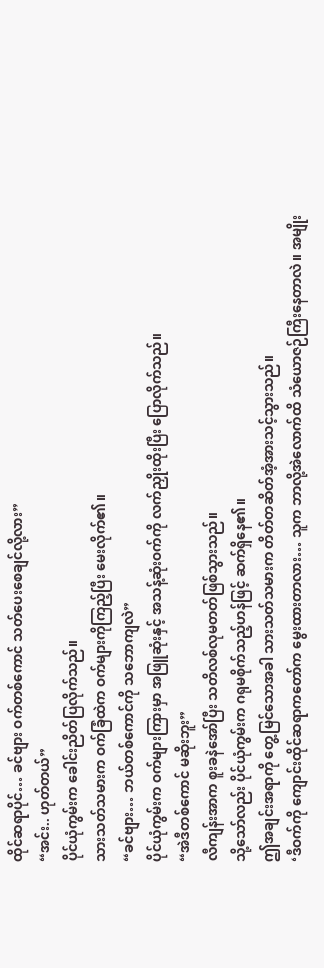ထိုင်ဆရာပိုင်… ခင်ဗျား ဝက်တစ်ကောင် သတ်ပေးစေချင်လို့လား”
“အင်း.. ဟုတ်တယ်”
ပိုင်ယုံကွမ်းက ခေါင်းညိတ်ပြလိုက်သည်။
သားသတ်သမားက ဝက်ခြံထဲက ဝက်များကိုကြည့်ပြီး မေးလိုက်၏။
“ခင်ဗျား… ဘယ်တစ်ကောင်ကို သဘောကျလဲ”
ပိုင်ယုံကွမ်းက ဝက်များကြားမှာ အဖြူဆုံးနှင့် အသန့်ဆုံးဝက်ကို လက်ညှိုးထိုးပြီး ပြောလိုက်သည်။
“အဲဒီတစ်ကောင် မဆိုးဘူး”
လီကျန်းအာက စူးခနဲအော်ပြီး သတိလစ်လုမတတ်ဖြစ်သွားသည်။
သို့သော်လည်း ပိုင်ယုံကွမ်းက ဂရုမစိုက်သည့်ဟန်ဖြင့် ဆက်ရှိနေ၏။
ဤအချင်းအရာကို တွေ့မြင်သောအခါ သားသတ်သမားက တိတ်တဆိတ်အံ့အားသင့်သွားသည်။
‘ဒီဝက်ကို ကျောင်းထိုင်ဆရာကတော်က မွေးထားတာလား… သူက ဘာလို့အဲလောက်ထိ သံယောဇဉ်ကြီးနေတာလဲ။ အမျိုး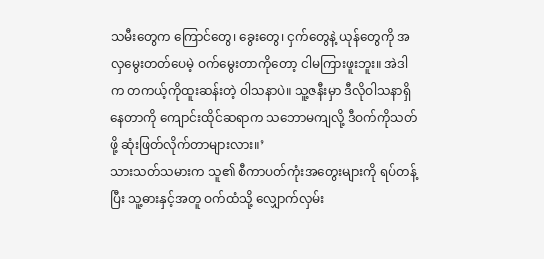သမီးတွေက ကြောင်တွေ၊ ခွေးတွေ၊ ငှက်တွေနဲ့ ယုန်တွေကို အလှမွေးတတ်ပေမဲ့ ဝက်မွေးတာကိုတော့ ငါမကြားဖူးဘူး။ အဲဒါက တကယ့်ကိုထူးဆန်းတဲ့ ဝါသနာပဲ။ သူ့ဇနီးမှာ ဒီလိုဝါသနာရှိနေတာကို ကျောင်းထိုင်ဆရာက သဘောမကျလို့ ဒီဝက်ကိုသတ်ဖို့ ဆုံးဖြတ်လိုက်တာများလား။’
သားသတ်သမားက သူ၏ စီကာပတ်ကုံးအတွေးများကို ရပ်တန့်ပြီး သူ့ဓားနှင့်အတူ ဝက်ထံသို့ လျှောက်လှမ်း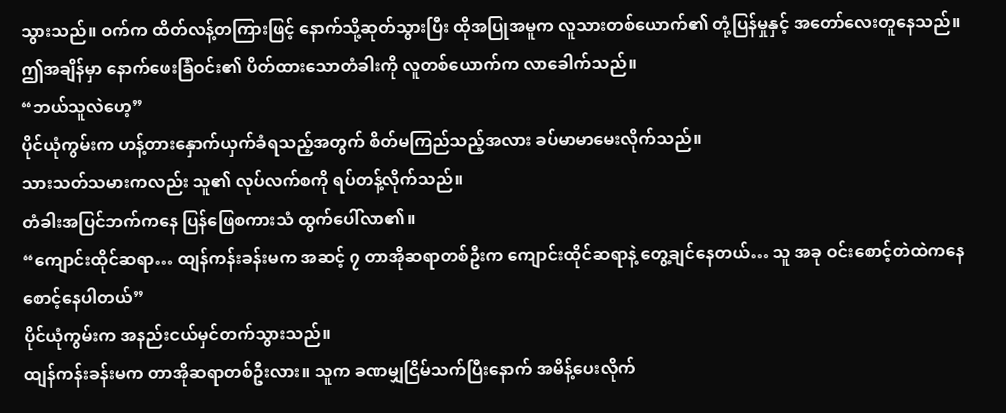သွားသည်။ ဝက်က ထိတ်လန့်တကြားဖြင့် နောက်သို့ဆုတ်သွားပြီး ထိုအပြုအမူက လူသားတစ်ယောက်၏ တုံ့ပြန်မှုနှင့် အတော်လေးတူနေသည်။
ဤအချိန်မှာ နောက်ဖေးခြံဝင်း၏ ပိတ်ထားသောတံခါးကို လူတစ်ယောက်က လာခေါက်သည်။
“ဘယ်သူလဲဟေ့”
ပိုင်ယုံကွမ်းက ဟန့်တားနှောက်ယှက်ခံရသည့်အတွက် စိတ်မကြည်သည့်အလား ခပ်မာမာမေးလိုက်သည်။
သားသတ်သမားကလည်း သူ၏ လုပ်လက်စကို ရပ်တန့်လိုက်သည်။
တံခါးအပြင်ဘက်ကနေ ပြန်ဖြေစကားသံ ထွက်ပေါ်လာ၏။
“ကျောင်းထိုင်ဆရာ… ထျန်ကန်းခန်းမက အဆင့် ၇ တာအိုဆရာတစ်ဦးက ကျောင်းထိုင်ဆရာနဲ့ တွေ့ချင်နေတယ်… သူ အခု ဝင်းစောင့်တဲထဲကနေ စောင့်နေပါတယ်”
ပိုင်ယုံကွမ်းက အနည်းငယ်မှင်တက်သွားသည်။
ထျန်ကန်းခန်းမက တာအိုဆရာတစ်ဦးလား။ သူက ခဏမျှငြိမ်သက်ပြီးနောက် အမိန့်ပေးလိုက်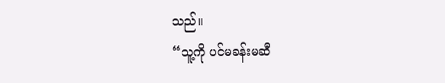သည်။
“သူ့ကို ပင်မခန်းမဆီ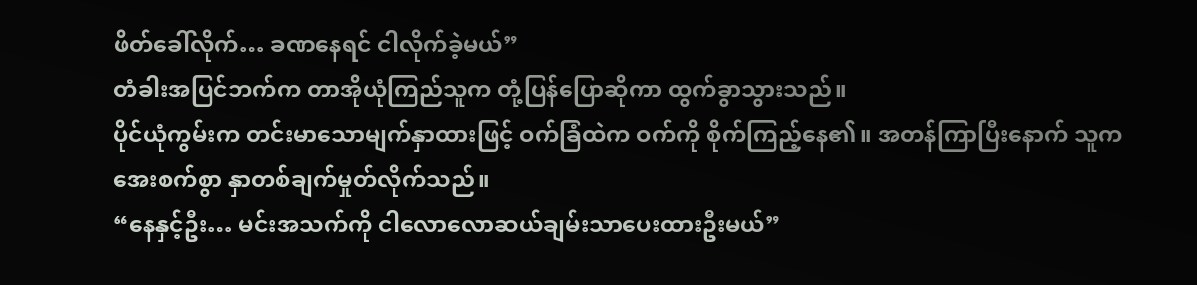ဖိတ်ခေါ်လိုက်… ခဏနေရင် ငါလိုက်ခဲ့မယ်”
တံခါးအပြင်ဘက်က တာအိုယုံကြည်သူက တုံ့ပြန်ပြောဆိုကာ ထွက်ခွာသွားသည်။
ပိုင်ယုံကွမ်းက တင်းမာသောမျက်နှာထားဖြင့် ဝက်ခြံထဲက ဝက်ကို စိုက်ကြည့်နေ၏။ အတန်ကြာပြီးနောက် သူက အေးစက်စွာ နှာတစ်ချက်မှုတ်လိုက်သည်။
“နေနှင့်ဦး… မင်းအသက်ကို ငါလောလောဆယ်ချမ်းသာပေးထားဦးမယ်”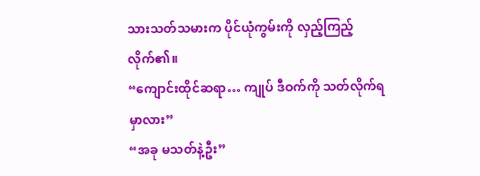သားသတ်သမားက ပိုင်ယုံကွမ်းကို လှည့်ကြည့်လိုက်၏။
“ကျောင်းထိုင်ဆရာ… ကျုပ် ဒီဝက်ကို သတ်လိုက်ရမှာလား”
“အခု မသတ်နဲ့ဦး”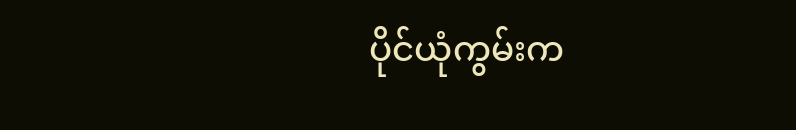ပိုင်ယုံကွမ်းက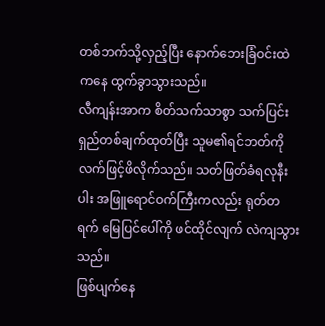တစ်ဘက်သို့လှည့်ပြီး နောက်ဘေးခြံဝင်းထဲကနေ ထွက်ခွာသွားသည်။
လီကျန်းအာက စိတ်သက်သာစွာ သက်ပြင်းရှည်တစ်ချက်ထုတ်ပြီး သူမ၏ရင်ဘတ်ကို လက်ဖြင့်ဖိလိုက်သည်။ သတ်ဖြတ်ခံရလုနီးပါး အဖြူရောင်ဝက်ကြီးကလည်း ရုတ်တရက် မြေပြင်ပေါ်ကို ဖင်ထိုင်လျက် လဲကျသွားသည်။
ဖြစ်ပျက်နေ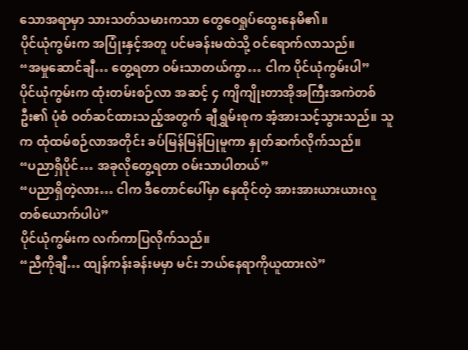သောအရာမှာ သားသတ်သမားကသာ တွေဝေရှုပ်ထွေးနေမိ၏။
ပိုင်ယုံကွမ်းက အပြုံးနှင့်အတူ ပင်မခန်းမထဲသို့ ဝင်ရောက်လာသည်။
“အမှုဆောင်ချီ… တွေ့ရတာ ဝမ်းသာတယ်ကွာ… ငါက ပိုင်ယုံကွမ်းပါ”
ပိုင်ယုံကွမ်းက ထုံးတမ်းစဉ်လာ အဆင့် ၄ ကျိကျိုးတာအိုအကြီးအကဲတစ်ဦး၏ ပုံစံ ဝတ်ဆင်ထားသည့်အတွက် ချီရွှမ်းစုက အံ့အားသင့်သွားသည်။ သူက ထုံထမ်စဉ်လာအတိုင်း ခပ်မြန်မြန်ပြုမူကာ နှုတ်ဆက်လိုက်သည်။
“ပညာရှိပိုင်… အခုလိုတွေ့ရတာ ဝမ်းသာပါတယ်”
“ပညာရှိတဲ့လား… ငါက ဒီတောင်ပေါ်မှာ နေထိုင်တဲ့ အားအားယားယားလူတစ်ယောက်ပါပဲ”
ပိုင်ယုံကွမ်းက လက်ကာပြလိုက်သည်။
“ညီကိုချီ… ထျန်ကန်းခန်းမမှာ မင်း ဘယ်နေရာကိုယူထားလဲ”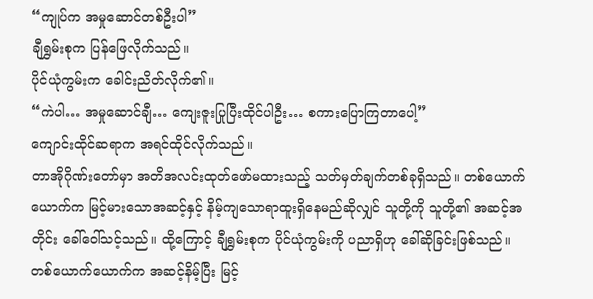“ကျုပ်က အမှုဆောင်တစ်ဦးပါ”
ချီရွှမ်းစုက ပြန်ဖြေလိုက်သည်။
ပိုင်ယုံကွမ်းက ခေါင်းညိတ်လိုက်၏။
“ကဲပါ… အမှုဆောင်ချီ… ကျေးဇူးပြုပြီးထိုင်ပါဦး… စကားပြောကြတာပေါ့”
ကျောင်းထိုင်ဆရာက အရင်ထိုင်လိုက်သည်။
တာအိုဂိုဏ်းတော်မှာ အတိအလင်းထုတ်ဖော်မထားသည့် သတ်မှတ်ချက်တစ်ခုရှိသည်။ တစ်ယောက်ယောက်က မြင့်မားသောအဆင့်နှင့် နိမ့်ကျသောရာထူးရှိနေမည်ဆိုလျှင် သူတို့ကို သူတို့၏ အဆင့်အတိုင်း ခေါ်ဝေါ်သင့်သည်။ ထို့ကြောင့် ချီရွှမ်းစုက ပိုင်ယုံကွမ်းကို ပညာရှိဟု ခေါ်ဆိုခြင်းဖြစ်သည်။
တစ်ယောက်ယောက်က အဆင့်နိမ့်ပြီး မြင့်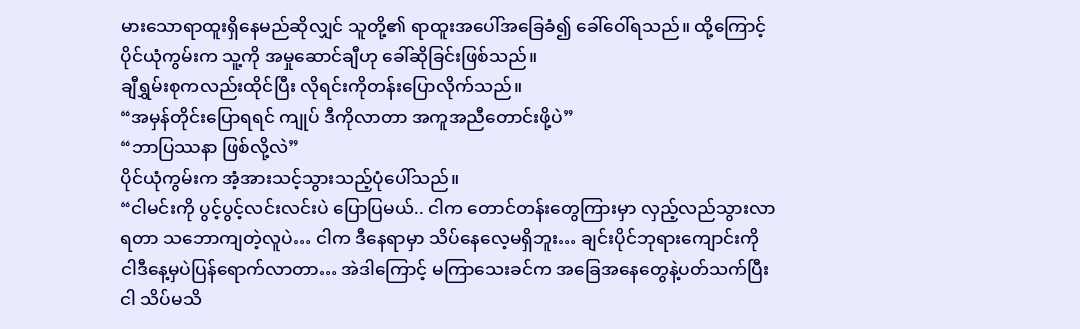မားသောရာထူးရှိနေမည်ဆိုလျှင် သူတို့၏ ရာထူးအပေါ်အခြေခံ၍ ခေါ်ဝေါ်ရသည်။ ထို့ကြောင့် ပိုင်ယုံကွမ်းက သူ့ကို အမှုဆောင်ချီဟု ခေါ်ဆိုခြင်းဖြစ်သည်။
ချီရွှမ်းစုကလည်းထိုင်ပြီး လိုရင်းကိုတန်းပြောလိုက်သည်။
“အမှန်တိုင်းပြောရရင် ကျုပ် ဒီကိုလာတာ အကူအညီတောင်းဖို့ပဲ”
“ဘာပြဿနာ ဖြစ်လို့လဲ”
ပိုင်ယုံကွမ်းက အံ့အားသင့်သွားသည့်ပုံပေါ်သည်။
“ငါမင်းကို ပွင့်ပွင့်လင်းလင်းပဲ ပြောပြမယ်.. ငါက တောင်တန်းတွေကြားမှာ လှည့်လည်သွားလာရတာ သဘောကျတဲ့လူပဲ… ငါက ဒီနေရာမှာ သိပ်နေလေ့မရှိဘူး… ချင်းပိုင်ဘုရားကျောင်းကို ငါဒီနေ့မှပဲပြန်ရောက်လာတာ… အဲဒါကြောင့် မကြာသေးခင်က အခြေအနေတွေနဲ့ပတ်သက်ပြီး ငါ သိပ်မသိ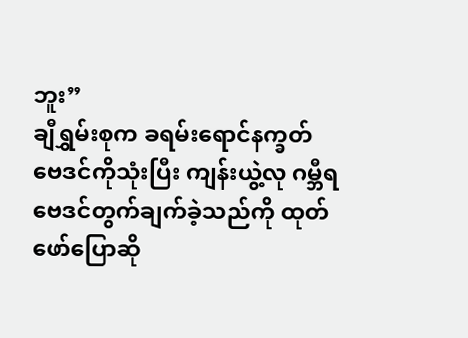ဘူး”
ချီရွှမ်းစုက ခရမ်းရောင်နက္ခတ်ဗေဒင်ကိုသုံးပြီး ကျန်းယွဲ့လု ဂမ္ဘီရဗေဒင်တွက်ချက်ခဲ့သည်ကို ထုတ်ဖော်ပြောဆို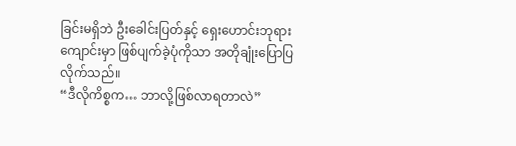ခြင်းမရှိဘဲ ဦးခေါင်းပြတ်နှင့် ရှေးဟောင်းဘုရားကျောင်းမှာ ဖြစ်ပျက်ခဲ့ပုံကိုသာ အတိုချုံးပြောပြလိုက်သည်။
“ဒီလိုကိစ္စက… ဘာလို့ဖြစ်လာရတာလဲ”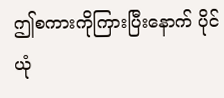ဤစကားကိုကြားပြီးနောက် ပိုင်ယုံ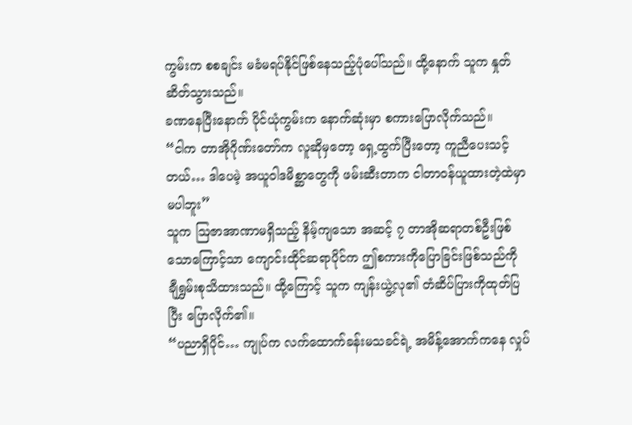ကွမ်းက စစချင်း မခံမရပ်နိုင်ဖြစ်နေသည့်ပုံပေါ်သည်။ ထို့နောက် သူက နှုတ်ဆိတ်သွားသည်။
ခဏနေပြီးနောက် ပိုင်ယုံကွမ်းက နောက်ဆုံးမှာ စကားပြောလိုက်သည်။
“ငါက တာအိုဂိုဏ်းတော်က လူဆိုမှတော့ ရှေ့ထွက်ပြီးတော့ ကူညီပေးသင့်တယ်… ဒါပေမဲ့ အယူဝါဒမိစ္ဆာတွေကို ဖမ်းဆီးတာက ငါတာဝန်ယူထားတဲ့ထဲမှာ မပါဘူး”
သူက ဩဇာအာဏာမရှိသည့် နိမ့်ကျသော အဆင့် ၇ တာအိုဆရာတစ်ဦးဖြစ်သောကြောင့်သာ ကျောင်းထိုင်ဆရာပိုင်က ဤစကားကိုပြောခြင်းဖြစ်သည်ကို ချီရွှမ်းစုသိထားသည်။ ထို့ကြောင့် သူက ကျန်းယွဲ့လု၏ တံဆိပ်ပြားကိုထုတ်ပြပြီး ပြောလိုက်၏။
“ပညာရှိပိုင်… ကျုပ်က လက်ထောက်ခန်းမသခင်ရဲ့ အမိန့်အောက်ကနေ လှုပ်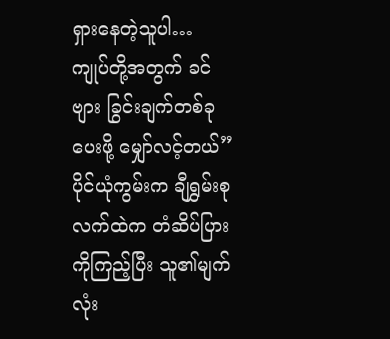ရှားနေတဲ့သူပါ… ကျုပ်တို့အတွက် ခင်ဗျား ခြွင်းချက်တစ်ခုပေးဖို့ မျှော်လင့်တယ်”
ပိုင်ယုံကွမ်းက ချီရွှမ်းစုလက်ထဲက တံဆိပ်ပြားကိုကြည့်ပြီး သူ၏မျက်လုံး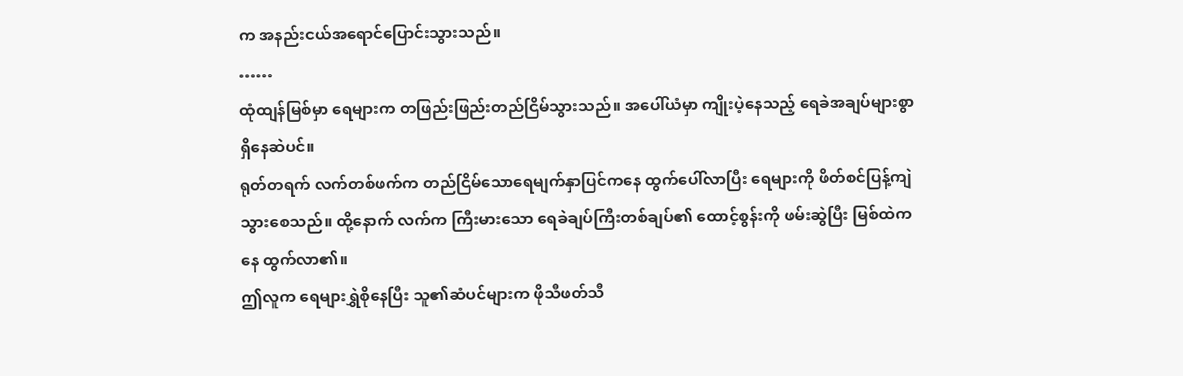က အနည်းငယ်အရောင်ပြောင်းသွားသည်။
……
ထုံထျန်မြစ်မှာ ရေများက တဖြည်းဖြည်းတည်ငြိမ်သွားသည်။ အပေါ်ယံမှာ ကျိုးပဲ့နေသည့် ရေခဲအချပ်များစွာ ရှိနေဆဲပင်။
ရုတ်တရက် လက်တစ်ဖက်က တည်ငြိမ်သောရေမျက်နှာပြင်ကနေ ထွက်ပေါ်လာပြီး ရေများကို ဖိတ်စင်ပြန့်ကျဲသွားစေသည်။ ထို့နောက် လက်က ကြီးမားသော ရေခဲချပ်ကြီးတစ်ချပ်၏ ထောင့်စွန်းကို ဖမ်းဆွဲပြီး မြစ်ထဲကနေ ထွက်လာ၏။
ဤလူက ရေများရွှဲစိုနေပြီး သူ၏ဆံပင်များက ဖိုသီဖတ်သီ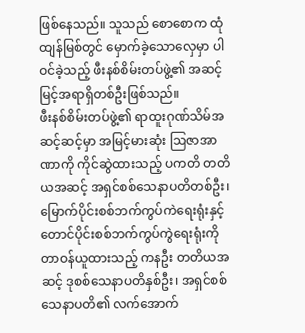ဖြစ်နေသည်။ သူသည် စောစောက ထုံထျန်မြစ်တွင် မှောက်ခဲ့သောလှေမှာ ပါဝင်ခဲ့သည့် ဖီးနစ်စိမ်းတပ်ဖွဲ့၏ အဆင့်မြင့်အရာရှိတစ်ဦးဖြစ်သည်။
ဖီးနစ်စိမ်းတပ်ဖွဲ့၏ ရာထူးဂုဏ်သိမ်အဆင့်ဆင့်မှာ အမြင့်မားဆုံး ဩဇာအာဏာကို ကိုင်ဆွဲထားသည့် ပကတိ တတိယအဆင့် အရှင်စစ်သေနာပတိတစ်ဦး၊ မြောက်ပိုင်းစစ်ဘက်ကွပ်ကဲရေးရုံးနှင့် တောင်ပိုင်းစစ်ဘက်ကွပ်ကွဲရေးရုံးကို တာဝန်ယူထားသည့် ကနဦး တတိယအဆင့် ဒုစစ်သေနာပတိနှစ်ဦး၊ အရှင်စစ်သေနာပတိ၏ လက်အောက်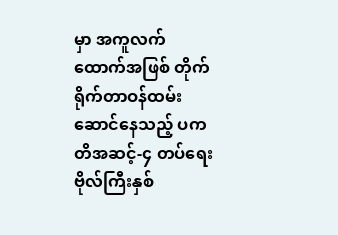မှာ အကူလက်ထောက်အဖြစ် တိုက်ရိုက်တာဝန်ထမ်းဆောင်နေသည့် ပကတိအဆင့်-၄ တပ်ရေးဗိုလ်ကြီးနှစ်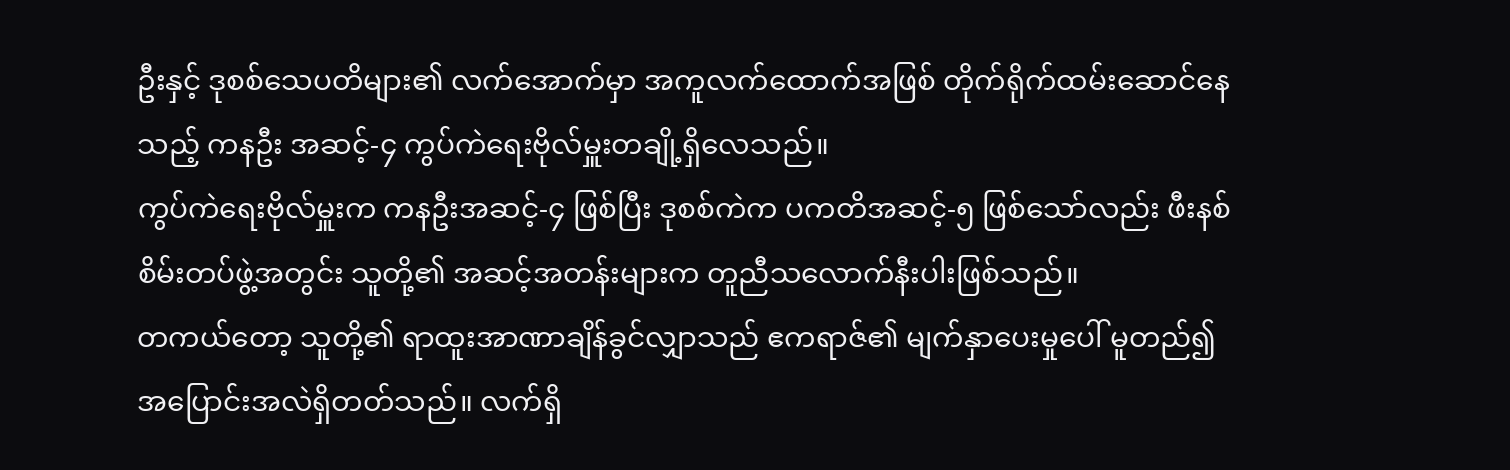ဦးနှင့် ဒုစစ်သေပတိများ၏ လက်အောက်မှာ အကူလက်ထောက်အဖြစ် တိုက်ရိုက်ထမ်းဆောင်နေသည့် ကနဦး အဆင့်-၄ ကွပ်ကဲရေးဗိုလ်မှူးတချို့ရှိလေသည်။
ကွပ်ကဲရေးဗိုလ်မှူးက ကနဦးအဆင့်-၄ ဖြစ်ပြီး ဒုစစ်ကဲက ပကတိအဆင့်-၅ ဖြစ်သော်လည်း ဖီးနစ်စိမ်းတပ်ဖွဲ့အတွင်း သူတို့၏ အဆင့်အတန်းများက တူညီသလောက်နီးပါးဖြစ်သည်။
တကယ်တော့ သူတို့၏ ရာထူးအာဏာချိန်ခွင်လျှာသည် ဧကရာဇ်၏ မျက်နှာပေးမှုပေါ် မူတည်၍ အပြောင်းအလဲရှိတတ်သည်။ လက်ရှိ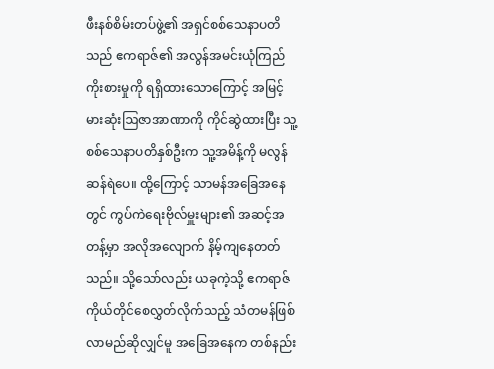ဖီးနစ်စိမ်းတပ်ဖွဲ့၏ အရှင်စစ်သေနာပတိသည် ဧကရာဇ်၏ အလွန်အမင်းယုံကြည်ကိုးစားမှုကို ရရှိထားသောကြောင့် အမြင့်မားဆုံးဩဇာအာဏာကို ကိုင်ဆွဲထားပြီး သူ့စစ်သေနာပတိနှစ်ဦးက သူ့အမိန့်ကို မလွန်ဆန်ရဲပေ။ ထို့ကြောင့် သာမန်အခြေအနေတွင် ကွပ်ကဲရေးဗိုလ်မှူးများ၏ အဆင့်အတန့်မှာ အလိုအလျောက် နိမ့်ကျနေတတ်သည်။ သို့သော်လည်း ယခုကဲ့သို့ ဧကရာဇ်ကိုယ်တိုင်စေလွှတ်လိုက်သည့် သံတမန်ဖြစ်လာမည်ဆိုလျှင်မူ အခြေအနေက တစ်နည်း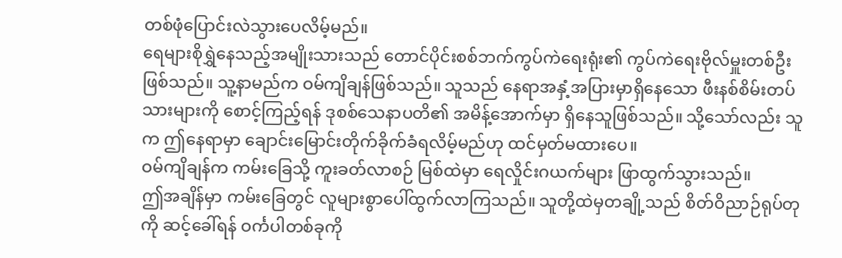တစ်ဖုံပြောင်းလဲသွားပေလိမ့်မည်။
ရေများစိုရွှဲနေသည့်အမျိုးသားသည် တောင်ပိုင်းစစ်ဘက်ကွပ်ကဲရေးရုံး၏ ကွပ်ကဲရေးဗိုလ်မှူးတစ်ဦးဖြစ်သည်။ သူ့နာမည်က ဝမ်ကျိချန်ဖြစ်သည်။ သူသည် နေရာအနှံ့အပြားမှာရှိနေသော ဖီးနစ်စိမ်းတပ်သားများကို စောင့်ကြည့်ရန် ဒုစစ်သေနာပတိ၏ အမိန့်အောက်မှာ ရှိနေသူဖြစ်သည်။ သို့သော်လည်း သူက ဤနေရာမှာ ချောင်းမြောင်းတိုက်ခိုက်ခံရလိမ့်မည်ဟု ထင်မှတ်မထားပေ။
ဝမ်ကျိချန်က ကမ်းခြေသို့ ကူးခတ်လာစဉ် မြစ်ထဲမှာ ရေလှိုင်းဂယက်များ ဖြာထွက်သွားသည်။
ဤအချိန်မှာ ကမ်းခြေတွင် လူများစွာပေါ်ထွက်လာကြသည်။ သူတို့ထဲမှတချို့သည် စိတ်ဝိညာဉ်ရုပ်တုကို ဆင့်ခေါ်ရန် ဝင်္ကပါတစ်ခုကို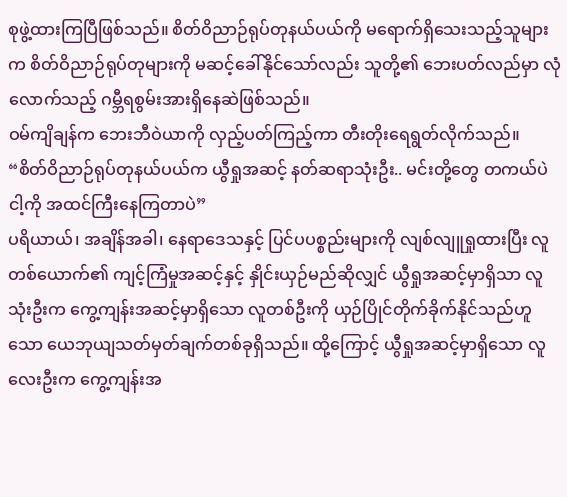စုဖွဲ့ထားကြပြီဖြစ်သည်။ စိတ်ဝိညာဉ်ရုပ်တုနယ်ပယ်ကို မရောက်ရှိသေးသည့်သူများက စိတ်ဝိညာဉ်ရုပ်တုများကို မဆင့်ခေါ်နိုင်သော်လည်း သူတို့၏ ဘေးပတ်လည်မှာ လုံလောက်သည့် ဂမ္ဘီရစွမ်းအားရှိနေဆဲဖြစ်သည်။
ဝမ်ကျိချန်က ဘေးဘီဝဲယာကို လှည့်ပတ်ကြည့်ကာ တီးတိုးရေရွတ်လိုက်သည်။
“စိတ်ဝိညာဉ်ရုပ်တုနယ်ပယ်က ယွီရှုအဆင့် နတ်ဆရာသုံးဦး.. မင်းတို့တွေ တကယ်ပဲ ငါ့ကို အထင်ကြီးနေကြတာပဲ”
ပရိယာယ်၊ အချိန်အခါ၊ နေရာဒေသနှင့် ပြင်ပပစ္စည်းများကို လျစ်လျူရှုထားပြီး လူတစ်ယောက်၏ ကျင့်ကြံမှုအဆင့်နှင့် နှိုင်းယှဉ်မည်ဆိုလျှင် ယွီရှုအဆင့်မှာရှိသာ လူသုံးဦးက ကွေ့ကျန်းအဆင့်မှာရှိသော လူတစ်ဦးကို ယှဉ်ပြိုင်တိုက်ခိုက်နိုင်သည်ဟူသော ယေဘုယျသတ်မှတ်ချက်တစ်ခုရှိသည်။ ထို့ကြောင့် ယွီရှုအဆင့်မှာရှိသော လူလေးဦးက ကွေ့ကျန်းအ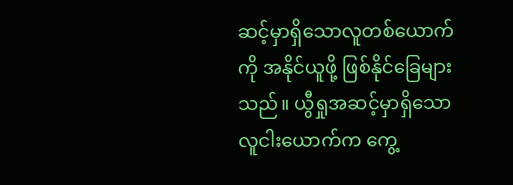ဆင့်မှာရှိသောလူတစ်ယောက်ကို အနိုင်ယူဖို့ ဖြစ်နိုင်ခြေများသည်။ ယွီရှုအဆင့်မှာရှိသော လူငါးယောက်က ကွေ့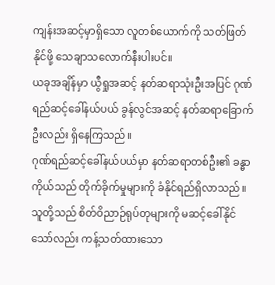ကျန်းအဆင့်မှာရှိသော လူတစ်ယောက်ကို သတ်ဖြတ်နိုင်ဖို့ သေချာသလောက်နီးပါးပင်။
ယခုအချိန်မှာ ယွီရှုအဆင့် နတ်ဆရာသုံးဦးအပြင် ဂုဏ်ရည်ဆင့်ခေါ်နယ်ပယ် ခွန်လွင်အဆင့် နတ်ဆရာခြောက်ဦးလည်း ရှိနေကြသည်။
ဂုဏ်ရည်ဆင့်ခေါ်နယ်ပယ်မှာ နတ်ဆရာတစ်ဦး၏ ခန္ဓာကိုယ်သည် တိုက်ခိုက်မှုများကို ခံနိုင်ရည်ရှိလာသည်။ သူတို့သည် စိတ်ဝိညာဉ်ရုပ်တုများကို မဆင့်ခေါ်နိုင်သော်လည်း ကန့်သတ်ထားသော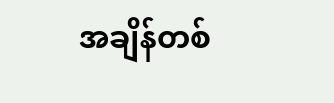အချိန်တစ်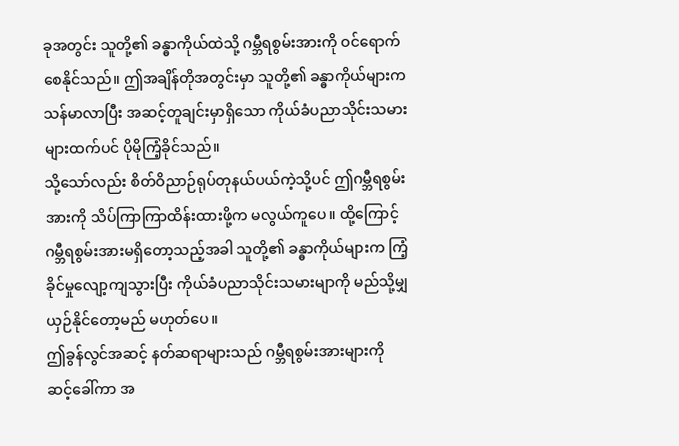ခုအတွင်း သူတို့၏ ခန္ဓာကိုယ်ထဲသို့ ဂမ္ဘီရစွမ်းအားကို ဝင်ရောက်စေနိုင်သည်။ ဤအချိန်တိုအတွင်းမှာ သူတို့၏ ခန္ဓာကိုယ်များက သန်မာလာပြီး အဆင့်တူချင်းမှာရှိသော ကိုယ်ခံပညာသိုင်းသမားများထက်ပင် ပိုမိုကြံ့ခိုင်သည်။
သို့သော်လည်း စိတ်ဝိညာဉ်ရုပ်တုနယ်ပယ်ကဲ့သို့ပင် ဤဂမ္ဘီရစွမ်းအားကို သိပ်ကြာကြာထိန်းထားဖို့က မလွယ်ကူပေ။ ထို့ကြောင့် ဂမ္ဘီရစွမ်းအားမရှိတော့သည့်အခါ သူတို့၏ ခန္ဓာကိုယ်များက ကြံ့ခိုင်မှုလျော့ကျသွားပြီး ကိုယ်ခံပညာသိုင်းသမားမျာကို မည်သို့မျှ ယှဉ်နိုင်တော့မည် မဟုတ်ပေ။
ဤခွန်လွင်အဆင့် နတ်ဆရာများသည် ဂမ္ဘီရစွမ်းအားများကို ဆင့်ခေါ်ကာ အ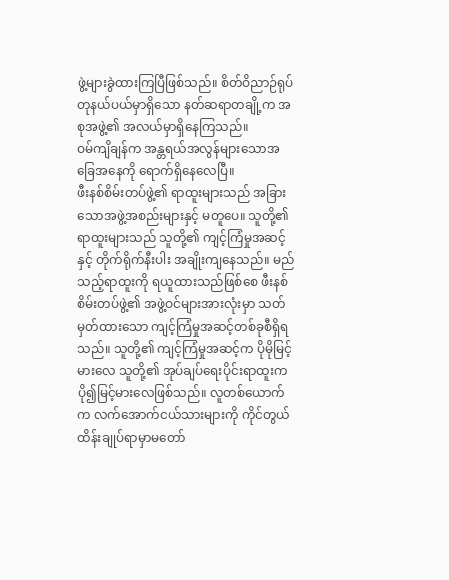ဖွဲ့များခွဲထားကြပြီဖြစ်သည်။ စိတ်ဝိညာဉ်ရုပ်တုနယ်ပယ်မှာရှိသော နတ်ဆရာတချို့က အစုအဖွဲ့၏ အလယ်မှာရှိနေကြသည်။
ဝမ်ကျိချန်က အန္တရယ်အလွန်များသောအခြေအနေကို ရောက်ရှိနေလေပြီ။
ဖီးနစ်စိမ်းတပ်ဖွဲ့၏ ရာထူးများသည် အခြားသောအဖွဲ့အစည်းများနှင့် မတူပေ။ သူတို့၏ ရာထူးများသည် သူတို့၏ ကျင့်ကြံမှုအဆင့်နှင့် တိုက်ရိုက်နီးပါး အချိုးကျနေသည်။ မည်သည့်ရာထူးကို ရယူထားသည်ဖြစ်စေ ဖီးနစ်စိမ်းတပ်ဖွဲ့၏ အဖွဲ့ဝင်များအားလုံးမှာ သတ်မှတ်ထားသော ကျင့်ကြံမှုအဆင့်တစ်ခုစီရှိရသည်။ သူတို့၏ ကျင့်ကြံမှုအဆင့်က ပိုမိုမြင့်မားလေ သူတို့၏ အုပ်ချပ်ရေးပိုင်းရာထူးက ပို၍မြင့်မားလေဖြစ်သည်။ လူတစ်ယောက်က လက်အောက်ငယ်သားများကို ကိုင်တွယ်ထိန်းချုပ်ရာမှာမတော်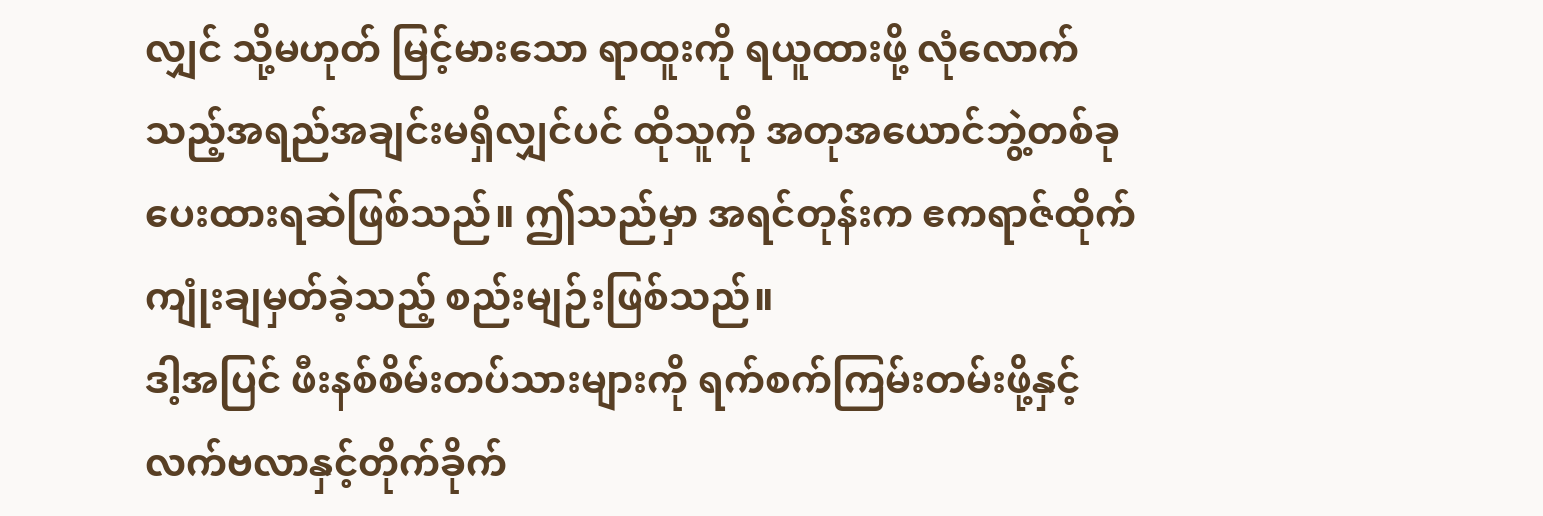လျှင် သို့မဟုတ် မြင့်မားသော ရာထူးကို ရယူထားဖို့ လုံလောက်သည့်အရည်အချင်းမရှိလျှင်ပင် ထိုသူကို အတုအယောင်ဘွဲ့တစ်ခု ပေးထားရဆဲဖြစ်သည်။ ဤသည်မှာ အရင်တုန်းက ဧကရာဇ်ထိုက်ကျုံးချမှတ်ခဲ့သည့် စည်းမျဉ်းဖြစ်သည်။
ဒါ့အပြင် ဖီးနစ်စိမ်းတပ်သားများကို ရက်စက်ကြမ်းတမ်းဖို့နှင့် လက်ဗလာနှင့်တိုက်ခိုက်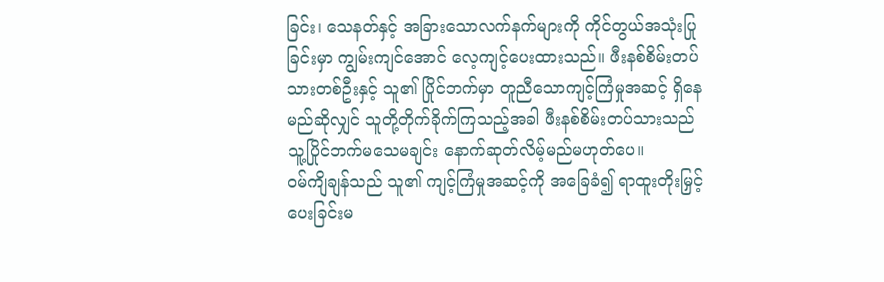ခြင်း၊ သေနတ်နှင့် အခြားသောလက်နက်များကို ကိုင်တွယ်အသုံးပြုခြင်းမှာ ကျွမ်းကျင်အောင် လေ့ကျင့်ပေးထားသည်။ ဖီးနစ်စိမ်းတပ်သားတစ်ဦးနှင့် သူ၏ ပြိုင်ဘက်မှာ တူညီသောကျင့်ကြံမှုအဆင့် ရှိနေမည်ဆိုလျှင် သူတို့တိုက်ခိုက်ကြသည့်အခါ ဖီးနစ်စိမ်းတပ်သားသည် သူ့ပြိုင်ဘက်မသေမချင်း နောက်ဆုတ်လိမ့်မည်မဟုတ်ပေ။
ဝမ်ကျိချန်သည် သူ၏ ကျင့်ကြံမှုအဆင့်ကို အခြေခံ၍ ရာထူးတိုးမြှင့်ပေးခြင်းမ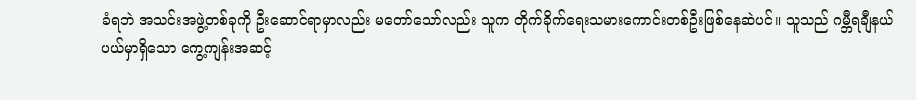ခံရဘဲ အသင်းအဖွဲ့တစ်ခုကို ဦးဆောင်ရာမှာလည်း မတော်သော်လည်း သူက တိုက်ခိုက်ရေးသမားကောင်းတစ်ဦးဖြစ်နေဆဲပင်။ သူသည် ဂမ္ဘီရချီနယ်ပယ်မှာရှိသော ကွေ့ကျန်းအဆင့်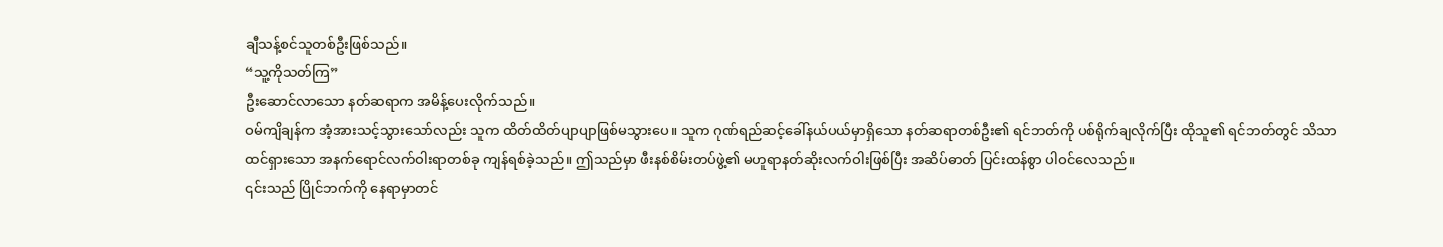ချီသန့်စင်သူတစ်ဦးဖြစ်သည်။
“သူ့ကိုသတ်ကြ”
ဦးဆောင်လာသော နတ်ဆရာက အမိန့်ပေးလိုက်သည်။
ဝမ်ကျိချန်က အံ့အားသင့်သွားသော်လည်း သူက ထိတ်ထိတ်ပျာပျာဖြစ်မသွားပေ။ သူက ဂုဏ်ရည်ဆင့်ခေါ်နယ်ပယ်မှာရှိသော နတ်ဆရာတစ်ဦး၏ ရင်ဘတ်ကို ပစ်ရိုက်ချလိုက်ပြီး ထိုသူ၏ ရင်ဘတ်တွင် သိသာထင်ရှားသော အနက်ရောင်လက်ဝါးရာတစ်ခု ကျန်ရစ်ခဲ့သည်။ ဤသည်မှာ ဖီးနစ်စိမ်းတပ်ဖွဲ့၏ မဟူရာနတ်ဆိုးလက်ဝါးဖြစ်ပြီး အဆိပ်ဓာတ် ပြင်းထန်စွာ ပါဝင်လေသည်။
၎င်းသည် ပြိုင်ဘက်ကို နေရာမှာတင်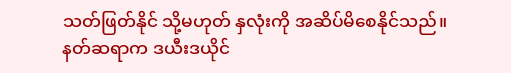သတ်ဖြတ်နိုင် သို့မဟုတ် နှလုံးကို အဆိပ်မိစေနိုင်သည်။
နတ်ဆရာက ဒယီးဒယိုင်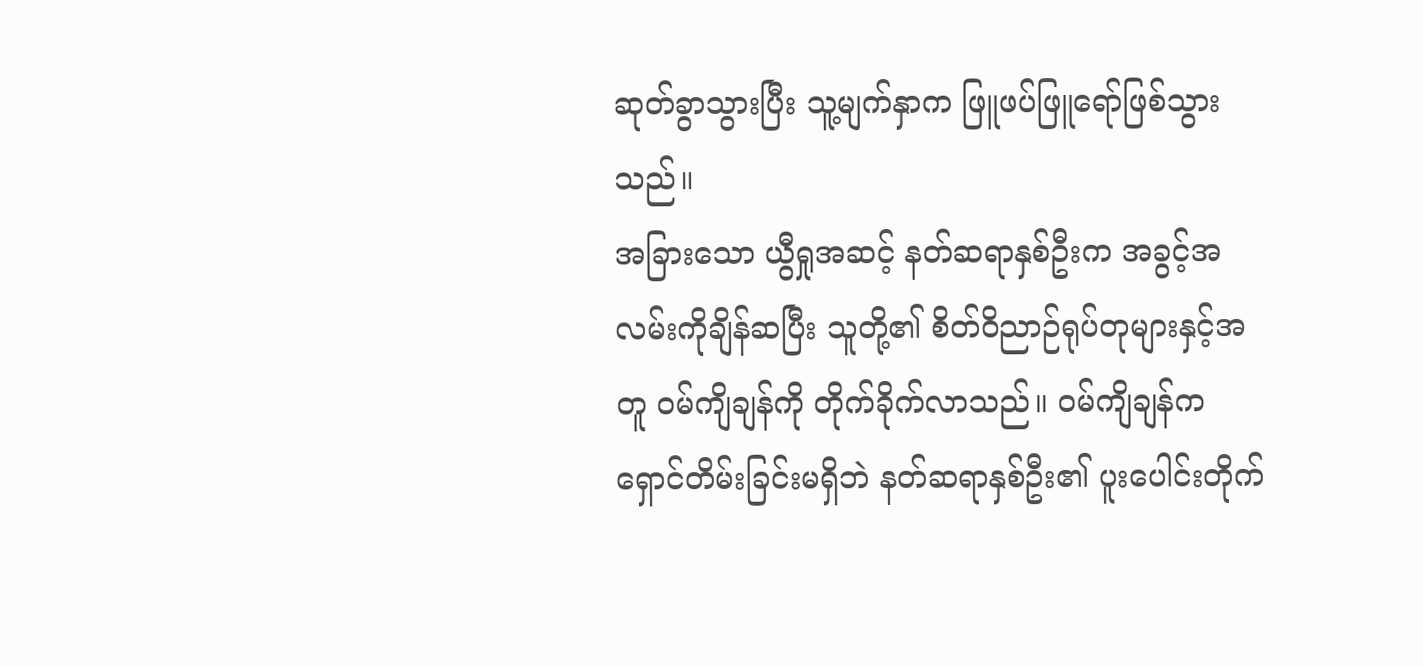ဆုတ်ခွာသွားပြီး သူ့မျက်နှာက ဖြူဖပ်ဖြူရော်ဖြစ်သွားသည်။
အခြားသော ယွီရှုအဆင့် နတ်ဆရာနှစ်ဦးက အခွင့်အလမ်းကိုချိန်ဆပြီး သူတို့၏ စိတ်ဝိညာဉ်ရုပ်တုများနှင့်အတူ ဝမ်ကျိချန်ကို တိုက်ခိုက်လာသည်။ ဝမ်ကျိချန်က ရှောင်တိမ်းခြင်းမရှိဘဲ နတ်ဆရာနှစ်ဦး၏ ပူးပေါင်းတိုက်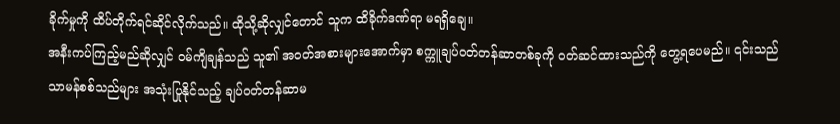ခိုက်မှုကို ထိပ်တိုက်ရင်ဆိုင်လိုက်သည်။ ထိုသို့ဆိုလျှင်တောင် သူက ထိခိုက်ဒဏ်ရာ မရရှိချေ။
အနီးကပ်ကြည့်မည်ဆိုလျှင် ဝမ်ကျိချန်သည် သူ၏ အဝတ်အစားများအောက်မှာ စက္ကူချပ်ဝတ်တန်ဆာတစ်ခုကို ဝတ်ဆင်ထားသည်ကို တွေ့ရပေမည်။ ၎င်းသည် သာမန်စစ်သည်များ အသုံးပြုနိုင်သည့် ချပ်ဝတ်တန်ဆာမ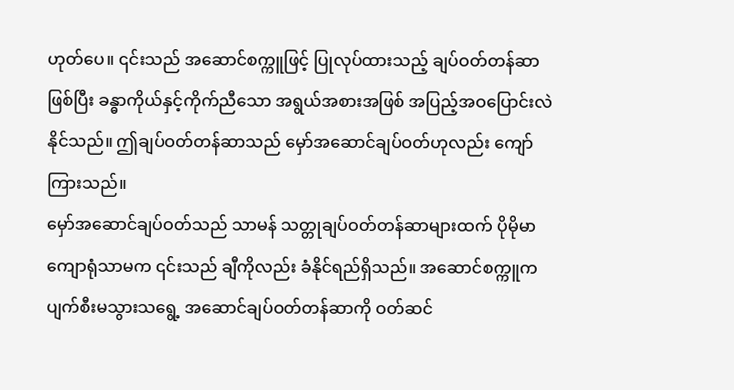ဟုတ်ပေ။ ၎င်းသည် အဆောင်စက္ကူဖြင့် ပြုလုပ်ထားသည့် ချပ်ဝတ်တန်ဆာဖြစ်ပြီး ခန္ဓာကိုယ်နှင့်ကိုက်ညီသော အရွယ်အစားအဖြစ် အပြည့်အဝပြောင်းလဲနိုင်သည်။ ဤချပ်ဝတ်တန်ဆာသည် မှော်အဆောင်ချပ်ဝတ်ဟုလည်း ကျော်ကြားသည်။
မှော်အဆောင်ချပ်ဝတ်သည် သာမန် သတ္တုချပ်ဝတ်တန်ဆာများထက် ပိုမိုမာကျောရုံသာမက ၎င်းသည် ချီကိုလည်း ခံနိုင်ရည်ရှိသည်။ အဆောင်စက္ကူက ပျက်စီးမသွားသရွေ့ အဆောင်ချပ်ဝတ်တန်ဆာကို ဝတ်ဆင်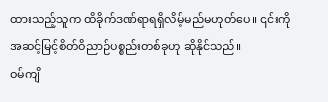ထားသည့်သူက ထိခိုက်ဒဏ်ရာရရှိလိမ့်မည်မဟုတ်ပေ။ ၎င်းကို အဆင့်မြင့်စိတ်ဝိညာဉ်ပစ္စည်းတစ်ခုဟု ဆိုနိုင်သည်။
ဝမ်ကျိ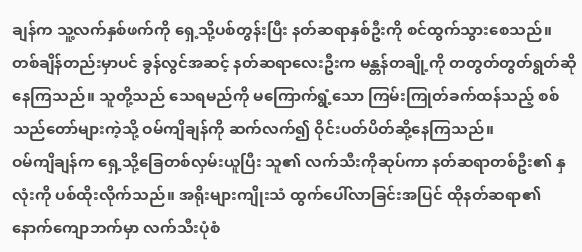ချန်က သူ့လက်နှစ်ဖက်ကို ရှေ့သို့ပစ်တွန်းပြီး နတ်ဆရာနှစ်ဦးကို စင်ထွက်သွားစေသည်။
တစ်ချိန်တည်းမှာပင် ခွန်လွင်အဆင့် နတ်ဆရာလေးဦးက မန္တန်တချို့ကို တတွတ်တွတ်ရွတ်ဆိုနေကြသည်။ သူတို့သည် သေရမည်ကို မကြောက်ရွံ့သော ကြမ်းကြုတ်ခက်ထန်သည့် စစ်သည်တော်များကဲ့သို့ ဝမ်ကျိချန်ကို ဆက်လက်၍ ဝိုင်းပတ်ပိတ်ဆို့နေကြသည်။
ဝမ်ကျိချန်က ရှေ့သို့ခြေတစ်လှမ်းယူပြီး သူ၏ လက်သီးကိုဆုပ်ကာ နတ်ဆရာတစ်ဦး၏ နှလုံးကို ပစ်ထိုးလိုက်သည်။ အရိုးများကျိုးသံ ထွက်ပေါ်လာခြင်းအပြင် ထိုနတ်ဆရာ၏ နောက်ကျောဘက်မှာ လက်သီးပုံစံ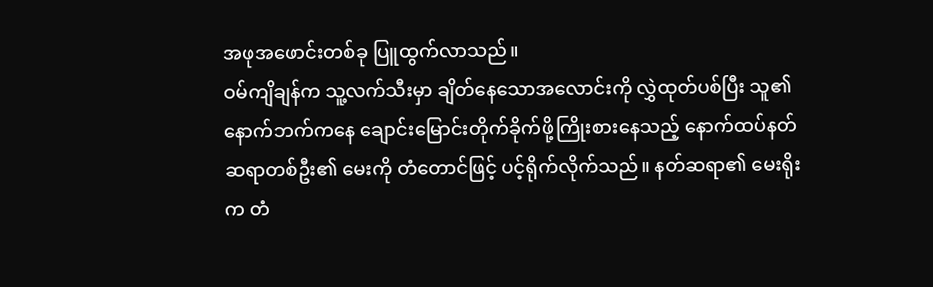အဖုအဖောင်းတစ်ခု ပြူထွက်လာသည်။
ဝမ်ကျိချန်က သူ့လက်သီးမှာ ချိတ်နေသောအလောင်းကို လွှဲထုတ်ပစ်ပြီး သူ၏ နောက်ဘက်ကနေ ချောင်းမြောင်းတိုက်ခိုက်ဖို့ကြိုးစားနေသည့် နောက်ထပ်နတ်ဆရာတစ်ဦး၏ မေးကို တံတောင်ဖြင့် ပင့်ရိုက်လိုက်သည်။ နတ်ဆရာ၏ မေးရိုးက တံ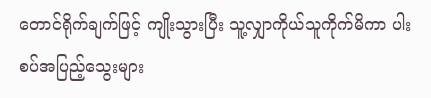တောင်ရိုက်ချက်ဖြင့် ကျိုးသွားပြီး သူ့လျှာကိုယ်သူကိုက်မိကာ ပါးစပ်အပြည့်သွေးများ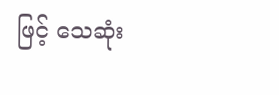ဖြင့် သေဆုံး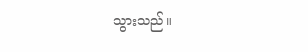သွားသည်။